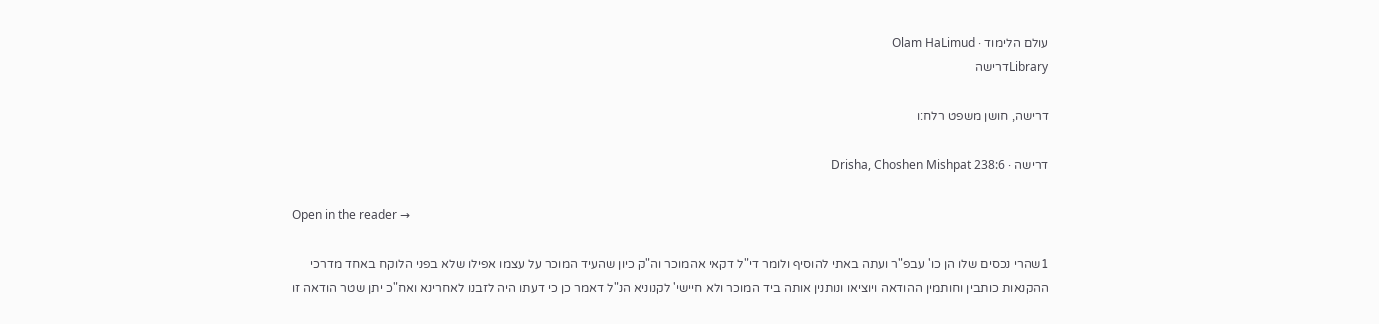עולם הלימוד · Olam HaLimud
Libraryדרישה

דרישה, חושן משפט רלח:ו

דרישה · Drisha, Choshen Mishpat 238:6

Open in the reader →

1שהרי נכסים שלו הן כו' עבפ"ר ועתה באתי להוסיף ולומר די"ל דקאי אהמוכר וה"ק כיון שהעיד המוכר על עצמו אפילו שלא בפני הלוקח באחד מדרכי ההקנאות כותבין וחותמין ההודאה ויוציאו ונותנין אותה ביד המוכר ולא חיישי' לקנוניא הנ"ל דאמר כן כי דעתו היה לזבנו לאחרינא ואח"כ יתן שטר הודאה זו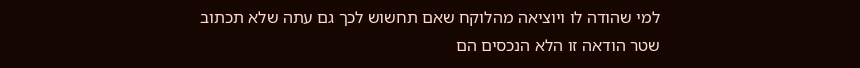למי שהודה לו ויוציאה מהלוקח שאם תחשוש לכך גם עתה שלא תכתוב שטר הודאה זו הלא הנכסים הם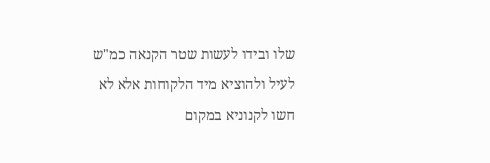שלו ובידו לעשות שטר הקנאה כמ"ש לעיל ולהוציא מיד הלקוחות אלא לא חשו לקנוניא במקום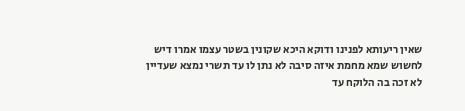שאין ריעותא לפנינו ודוקא היכא שקונין בשטר עצמו אמרו דיש לחשוש שמא מחמת איזה סיבה לא נתן לו עד תשרי נמצא שעדיין לא זכה בה הלוקח עד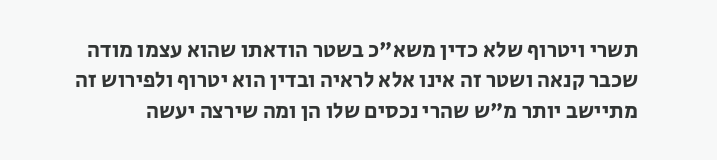תשרי ויטרוף שלא כדין משא"כ בשטר הודאתו שהוא עצמו מודה שכבר קנאה ושטר זה אינו אלא לראיה ובדין הוא יטרוף ולפירוש זה מתיישב יותר מ"ש שהרי נכסים שלו הן ומה שירצה יעשה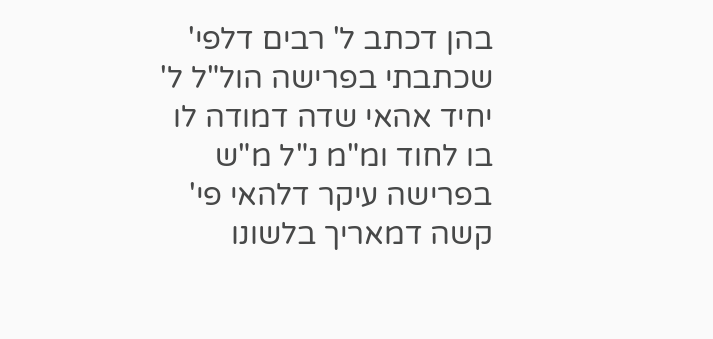בהן דכתב ל' רבים דלפי' שכתבתי בפרישה הול"ל ל' יחיד אהאי שדה דמודה לו בו לחוד ומ"מ נ"ל מ"ש בפרישה עיקר דלהאי פי' קשה דמאריך בלשונו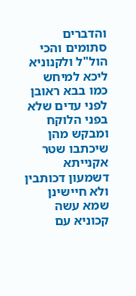והדברים סתומים והכי הול"ל ולקנוניא ליכא למיחש כמו בבא ראובן לפני עדים שלא בפני הלוקח ומבקש מהן שיכתבו שטר אקנייתא דשמעון דכותבין ולא חיישינן שמא עשה קכוניא עם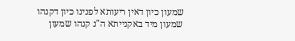שמעון כיון דאין ריעותא לפנינו כיון דקנהו שמעון מיד באקנייתא ה"נ קנהו שמעון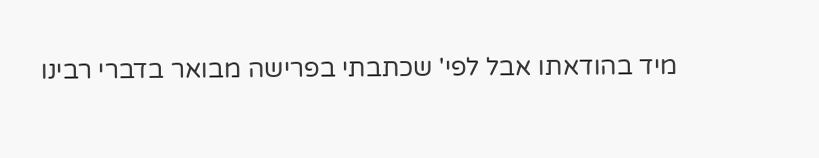מיד בהודאתו אבל לפי' שכתבתי בפרישה מבואר בדברי רבינו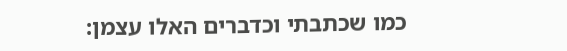כמו שכתבתי וכדברים האלו עצמן: